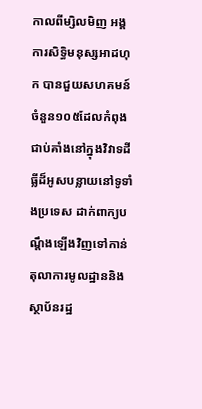កាលពីម្សិលមិញ អង្គការសិទ្ធិមនុស្សអាដហុក បានជួយសហគមន៍ចំនួន១០៥ដែលកំពុងជាប់គាំងនៅក្នុងវិវាទដីធ្លីដ៏អូសបន្លាយនៅទូទាំងប្រទេស ដាក់ពាក្យបណ្តឹងឡើងវិញទៅកាន់តុលាការមូលដ្ឋាននិងស្ថាប័នរដ្ឋ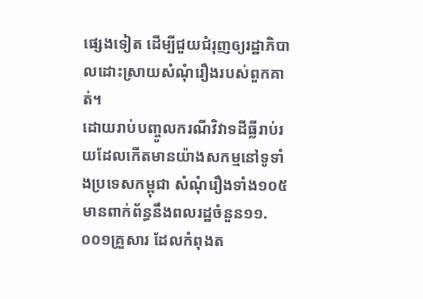ផ្សេងទៀត ដើម្បីជួយជំរុញឲ្យរដ្ឋាភិបាលដោះស្រាយសំណុំរឿងរបស់ពួកគាត់។
ដោយរាប់បញ្ចូលករណីវិវាទដីធ្លីរាប់រយដែលកើតមានយ៉ាងសកម្មនៅទូទាំងប្រទេសកម្ពុជា សំណុំរឿងទាំង១០៥មានពាក់ព័ន្ធនឹងពលរដ្ឋចំនួន១១.០០១គ្រួសារ ដែលកំពុងត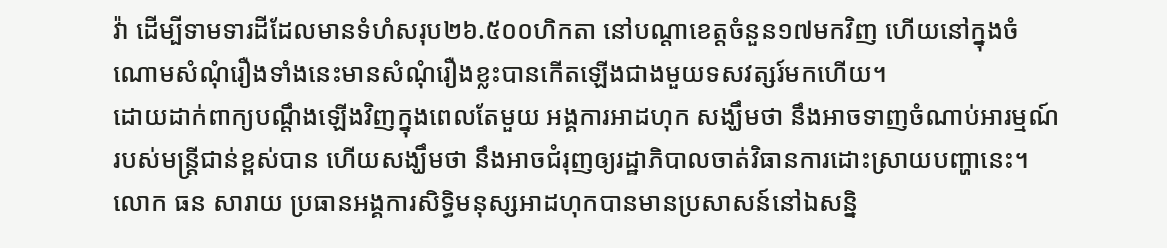វ៉ា ដើម្បីទាមទារដីដែលមានទំហំសរុប២៦.៥០០ហិកតា នៅបណ្តាខេត្តចំនួន១៧មកវិញ ហើយនៅក្នុងចំណោមសំណុំរឿងទាំងនេះមានសំណុំរឿងខ្លះបានកើតឡើងជាងមួយទសវត្សរ៍មកហើយ។
ដោយដាក់ពាក្យបណ្តឹងឡើងវិញក្នុងពេលតែមួយ អង្គការអាដហុក សង្ឃឹមថា នឹងអាចទាញចំណាប់អារម្មណ៍របស់មន្ត្រីជាន់ខ្ពស់បាន ហើយសង្ឃឹមថា នឹងអាចជំរុញឲ្យរដ្ឋាភិបាលចាត់វិធានការដោះស្រាយបញ្ហានេះ។
លោក ធន សារាយ ប្រធានអង្គការសិទ្ធិមនុស្សអាដហុកបានមានប្រសាសន៍នៅឯសន្និ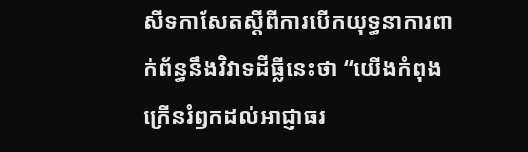សីទកាសែតស្តីពីការបើកយុទ្ធនាការពាក់ព័ន្ធនឹងវិវាទដីធ្លីនេះថា “យើងកំពុងក្រើនរំឭកដល់អាជ្ញាធរ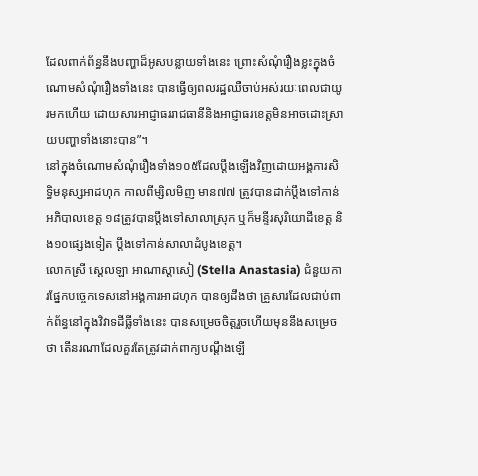ដែលពាក់ព័ន្ធនឹងបញ្ហាដ៏អូសបន្លាយទាំងនេះ ព្រោះសំណុំរឿងខ្លះក្នុងចំណោមសំណុំរឿងទាំងនេះ បានធ្វើឲ្យពលរដ្ឋឈឺចាប់អស់រយៈពេលជាយូរមកហើយ ដោយសារអាជ្ញាធររាជធានីនិងអាជ្ញាធរខេត្តមិនអាចដោះស្រាយបញ្ហាទាំងនោះបាន”។
នៅក្នុងចំណោមសំណុំរឿងទាំង១០៥ដែលប្តឹងឡើងវិញដោយអង្គការសិទ្ធិមនុស្សអាដហុក កាលពីម្សិលមិញ មាន៧៧ ត្រូវបានដាក់ប្តឹងទៅកាន់អភិបាលខេត្ត ១៨ត្រូវបានប្តឹងទៅសាលាស្រុក ឬក៏មន្ទីរសុរិយោដីខេត្ត និង១០ផ្សេងទៀត ប្តឹងទៅកាន់សាលាដំបូងខេត្ត។
លោកស្រី ស្តេលឡា អាណាស្តាសៀ (Stella Anastasia) ជំនួយការផ្នែកបច្ចេកទេសនៅអង្គការអាដហុក បានឲ្យដឹងថា គ្រួសារដែលជាប់ពាក់ព័ន្ធនៅក្នុងវិវាទដីធ្លីទាំងនេះ បានសម្រេចចិត្តរួចហើយមុននឹងសម្រេចថា តើនរណាដែលគួរតែត្រូវដាក់ពាក្យបណ្តឹងឡើ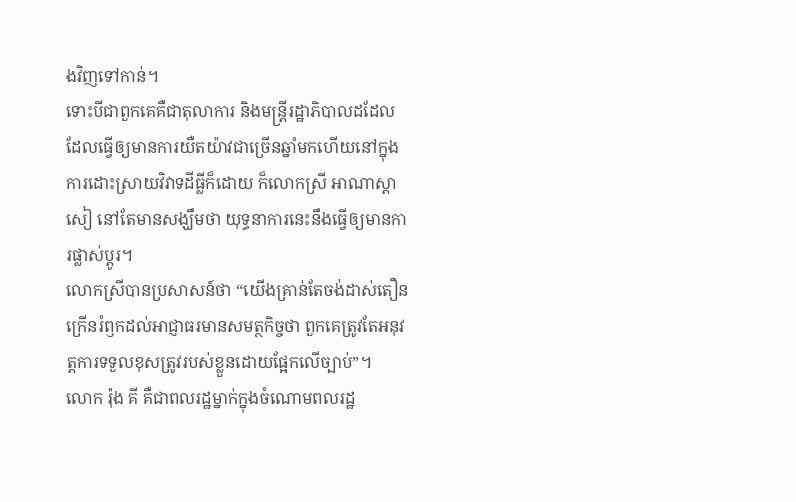ងវិញទៅកាន់។
ទោះបីជាពួកគេគឺជាតុលាការ និងមន្ត្រីរដ្ឋាភិបាលដដែល ដែលធ្វើឲ្យមានការយឺតយ៉ាវជាច្រើនឆ្នាំមកហើយនៅក្នុងការដោះស្រាយវិវាទដីធ្លីក៏ដោយ ក៏លោកស្រី អាណាស្តាសៀ នៅតែមានសង្ឃឹមថា យុទ្ធនាការនេះនឹងធ្វើឲ្យមានការផ្លាស់ប្តូរ។
លោកស្រីបានប្រសាសន៍ថា “យើងគ្រាន់តែចង់ដាស់តឿនក្រើនរំឭកដល់អាជ្ញាធរមានសមត្ថកិច្ចថា ពួកគេត្រូវតែអនុវត្តការទទួលខុសត្រូវរបស់ខ្លួនដោយផ្អែកលើច្បាប់”។
លោក រ៉ុង គី គឺជាពលរដ្ឋម្នាក់ក្នុងចំណោមពលរដ្ឋ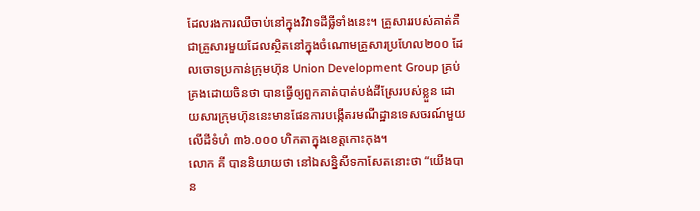ដែលរងការឈឺចាប់នៅក្នុងវិវាទដីធ្លីទាំងនេះ។ គ្រួសាររបស់គាត់គឺជាគ្រួសារមួយដែលស្ថិតនៅក្នុងចំណោមគ្រួសារប្រហែល២០០ ដែលចោទប្រកាន់ក្រុមហ៊ុន Union Development Group គ្រប់គ្រងដោយចិនថា បានធ្វើឲ្យពួកគាត់បាត់បង់ដីស្រែរបស់ខ្លួន ដោយសារក្រុមហ៊ុននេះមានផែនការបង្កើតរមណីដ្ឋានទេសចរណ៍មួយលើដីទំហំ ៣៦.០០០ ហិកតាក្នុងខេត្តកោះកុង។
លោក គី បាននិយាយថា នៅឯសន្និសីទកាសែតនោះថា “យើងបាន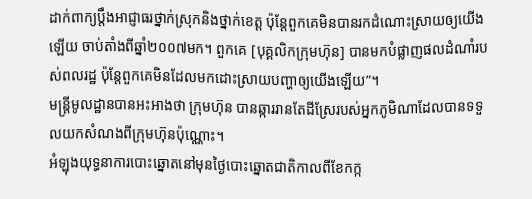ដាក់ពាក្យប្តឹងអាជ្ញាធរថ្នាក់ស្រុកនិងថ្នាក់ខេត្ត ប៉ុន្តែពួកគេមិនបានរកដំណោះស្រាយឲ្យយើងឡើយ ចាប់តាំងពីឆ្នាំ២០០៧មក។ ពួកគេ [បុគ្គលិកក្រុមហ៊ុន] បានមកបំផ្លាញផលដំណាំរបស់ពលរដ្ឋ ប៉ុន្តែពួកគេមិនដែលមកដោះស្រាយបញ្ហាឲ្យយើងឡើយ”។
មន្ត្រីមូលដ្ឋានបានអះអាងថា ក្រុមហ៊ុន បានឆ្ការរានតែដីស្រែរបស់អ្នកភូមិណាដែលបានទទួលយកសំណងពីក្រុមហ៊ុនប៉ុណ្ណោះ។
អំឡុងយុទ្ធនាការបោះឆ្នោតនៅមុនថ្ងៃបោះឆ្នោតជាតិកាលពីខែកក្ក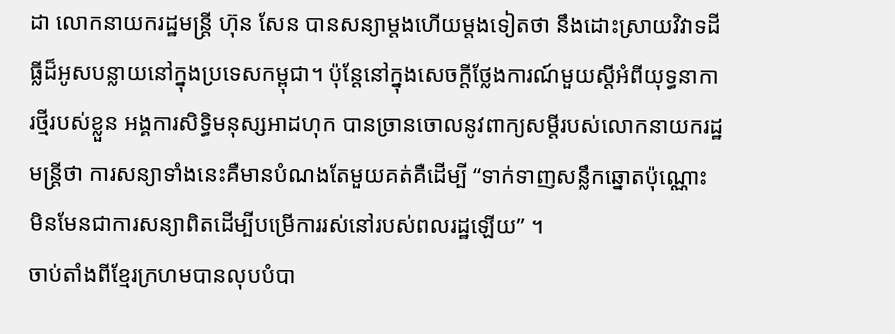ដា លោកនាយករដ្ឋមន្ត្រី ហ៊ុន សែន បានសន្យាម្តងហើយម្តងទៀតថា នឹងដោះស្រាយវិវាទដីធ្លីដ៏អូសបន្លាយនៅក្នុងប្រទេសកម្ពុជា។ ប៉ុន្តែនៅក្នុងសេចក្តីថ្លែងការណ៍មួយស្តីអំពីយុទ្ធនាការថ្មីរបស់ខ្លួន អង្គការសិទ្ធិមនុស្សអាដហុក បានច្រានចោលនូវពាក្យសម្តីរបស់លោកនាយករដ្ឋមន្ត្រីថា ការសន្យាទាំងនេះគឺមានបំណងតែមួយគត់គឺដើម្បី “ទាក់ទាញសន្លឹកឆ្នោតប៉ុណ្ណោះ មិនមែនជាការសន្យាពិតដើម្បីបម្រើការរស់នៅរបស់ពលរដ្ឋឡើយ” ។
ចាប់តាំងពីខ្មែរក្រហមបានលុបបំបា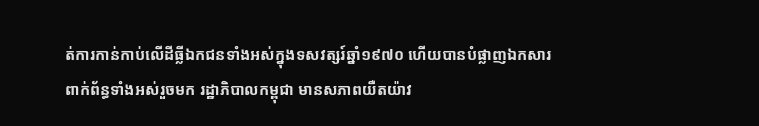ត់ការកាន់កាប់លើដីធ្លីឯកជនទាំងអស់ក្នុងទសវត្សរ៍ឆ្នាំ១៩៧០ ហើយបានបំផ្លាញឯកសារពាក់ព័ន្ធទាំងអស់រួចមក រដ្ឋាភិបាលកម្ពុជា មានសភាពយឺតយ៉ាវ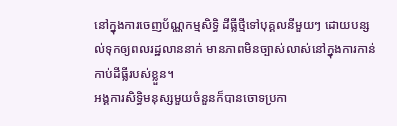នៅក្នុងការចេញប័ណ្ណកម្មសិទ្ធិ ដីធ្លីថ្មីទៅបុគ្គលនីមួយៗ ដោយបន្សល់ទុកឲ្យពលរដ្ឋលាននាក់ មានភាពមិនច្បាស់លាស់នៅក្នុងការកាន់កាប់ដីធ្លីរបស់ខ្លួន។
អង្គការសិទ្ធិមនុស្សមួយចំនួនក៏បានចោទប្រកា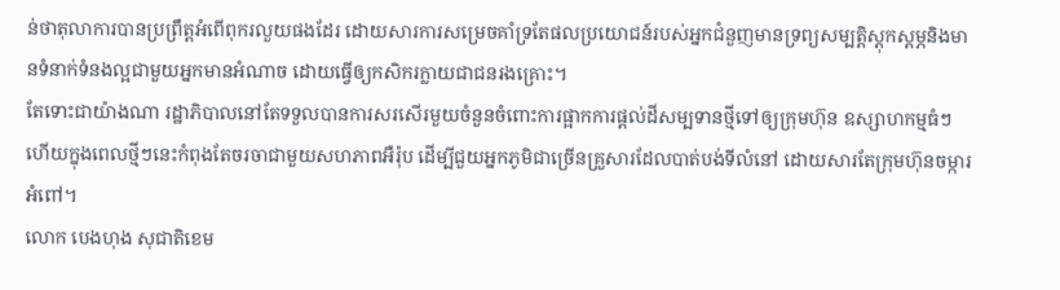ន់ថាតុលាការបានប្រព្រឹត្តអំពើពុករលួយផងដែរ ដោយសារការសម្រេចគាំទ្រតែផលប្រយោជន៍របស់អ្នកជំនួញមានទ្រព្យសម្បត្តិស្តុកស្តម្ភនិងមានទំនាក់ទំនងល្អជាមួយអ្នកមានអំណាច ដោយធ្វើឲ្យកសិករក្លាយជាជនរងគ្រោះ។
តែទោះជាយ៉ាងណា រដ្ឋាភិបាលនៅតែទទួលបានការសរសើរមួយចំនួនចំពោះការផ្អាកការផ្តល់ដីសម្បទានថ្មីទៅឲ្យក្រុមហ៊ុន ឧស្សាហកម្មធំៗ ហើយក្នុងពេលថ្មីៗនេះកំពុងតែចរចាជាមួយសហភាពអឺរ៉ុប ដើម្បីជួយអ្នកភូមិជាច្រើនគ្រួសារដែលបាត់បង់ទីលំនៅ ដោយសារតែក្រុមហ៊ុនចម្ការអំពៅ។
លោក បេងហុង សុជាតិខេម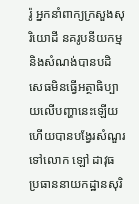រ៉ូ អ្នកនាំពាក្យក្រសួងសុរិយោដី នគរូបនីយកម្មនិងសំណង់បានបដិសេធមិនធ្វើអត្ថាធិប្បាយលើបញ្ហានេះឡើយ ហើយបានបង្វែរសំណួរទៅលោក ឡៅ ដាវុធ ប្រធាននាយកដ្ឋានសុរិ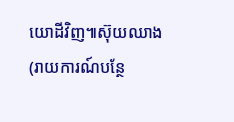យោដីវិញ៕ស៊ុយឈាង
(រាយការណ៍បន្ថែ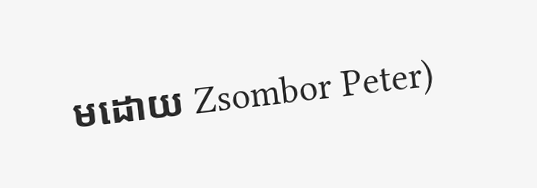មដោយ Zsombor Peter)